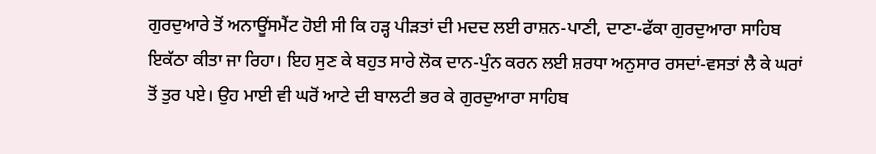ਗੁਰਦੁਆਰੇ ਤੋਂ ਅਨਾਊਂਸਮੈਂਟ ਹੋਈ ਸੀ ਕਿ ਹੜ੍ਹ ਪੀੜਤਾਂ ਦੀ ਮਦਦ ਲਈ ਰਾਸ਼ਨ-ਪਾਣੀ, ਦਾਣਾ-ਫੱਕਾ ਗੁਰਦੁਆਰਾ ਸਾਹਿਬ ਇਕੱਠਾ ਕੀਤਾ ਜਾ ਰਿਹਾ। ਇਹ ਸੁਣ ਕੇ ਬਹੁਤ ਸਾਰੇ ਲੋਕ ਦਾਨ-ਪੁੰਨ ਕਰਨ ਲਈ ਸ਼ਰਧਾ ਅਨੁਸਾਰ ਰਸਦਾਂ-ਵਸਤਾਂ ਲੈ ਕੇ ਘਰਾਂ ਤੋਂ ਤੁਰ ਪਏ। ਉਹ ਮਾਈ ਵੀ ਘਰੋਂ ਆਟੇ ਦੀ ਬਾਲਟੀ ਭਰ ਕੇ ਗੁਰਦੁਆਰਾ ਸਾਹਿਬ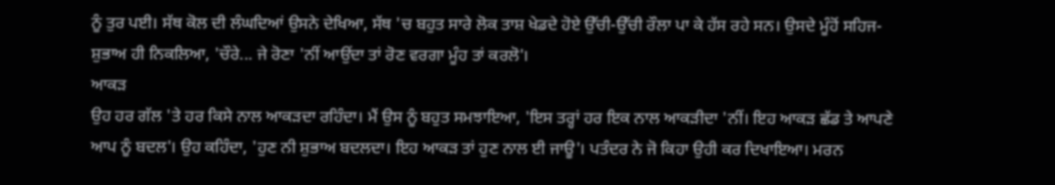ਨੂੰ ਤੁਰ ਪਈ। ਸੱਥ ਕੋਲ ਦੀ ਲੰਘਦਿਆਂ ਉਸਨੇ ਦੇਖਿਆ, ਸੱਥ 'ਚ ਬਹੁਤ ਸਾਰੇ ਲੋਕ ਤਾਸ਼ ਖੇਡਦੇ ਹੋਏ ਉੱਚੀ-ਉੱਚੀ ਰੌਲਾ ਪਾ ਕੇ ਹੱਸ ਰਹੇ ਸਨ। ਉਸਦੇ ਮੂੰਹੋਂ ਸਹਿਜ-ਸ਼ੁਭਾਅ ਹੀ ਨਿਕਲਿਆ, 'ਚੌਰੇ... ਜੇ ਰੋਣਾ 'ਨੀਂ ਆਉਂਦਾ ਤਾਂ ਰੋਣ ਵਰਗਾ ਮੂੰਹ ਤਾਂ ਕਰਲੋ'।
ਆਕੜ
ਉਹ ਹਰ ਗੱਲ 'ਤੇ ਹਰ ਕਿਸੇ ਨਾਲ ਆਕੜਦਾ ਰਹਿੰਦਾ। ਮੈਂ ਉਸ ਨੂੰ ਬਹੁਤ ਸਮਝਾਇਆ, 'ਇਸ ਤਰ੍ਹਾਂ ਹਰ ਇਕ ਨਾਲ ਆਕੜੀਦਾ 'ਨੀਂ। ਇਹ ਆਕੜ ਛੱਡ ਤੇ ਆਪਣੇ ਆਪ ਨੂੰ ਬਦਲ'। ਉਹ ਕਹਿੰਦਾ, 'ਹੁਣ ਨੀ ਸ਼ੁਭਾਅ ਬਦਲਦਾ। ਇਹ ਆਕੜ ਤਾਂ ਹੁਣ ਨਾਲ ਈ ਜਾਊ'। ਪਤੰਦਰ ਨੇ ਜੋ ਕਿਹਾ ਉਹੀ ਕਰ ਦਿਖਾਇਆ। ਮਰਨ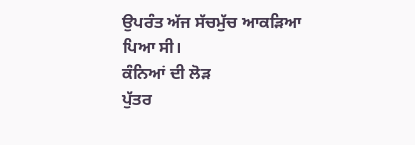ਉਪਰੰਤ ਅੱਜ ਸੱਚਮੁੱਚ ਆਕੜਿਆ ਪਿਆ ਸੀ।
ਕੰਨਿਆਂ ਦੀ ਲੋੜ
ਪੁੱਤਰ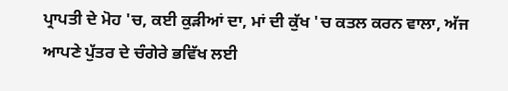ਪ੍ਰਾਪਤੀ ਦੇ ਮੋਹ 'ਚ, ਕਈ ਕੁੜੀਆਂ ਦਾ, ਮਾਂ ਦੀ ਕੁੱਖ 'ਚ ਕਤਲ ਕਰਨ ਵਾਲਾ, ਅੱਜ ਆਪਣੇ ਪੁੱਤਰ ਦੇ ਚੰਗੇਰੇ ਭਵਿੱਖ ਲਈ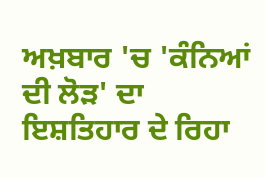ਅਖ਼ਬਾਰ 'ਚ 'ਕੰਨਿਆਂ ਦੀ ਲੋੜ' ਦਾ ਇਸ਼ਤਿਹਾਰ ਦੇ ਰਿਹਾ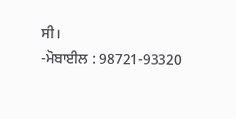ਸੀ।
-ਮੋਬਾਈਲ : 98721-93320